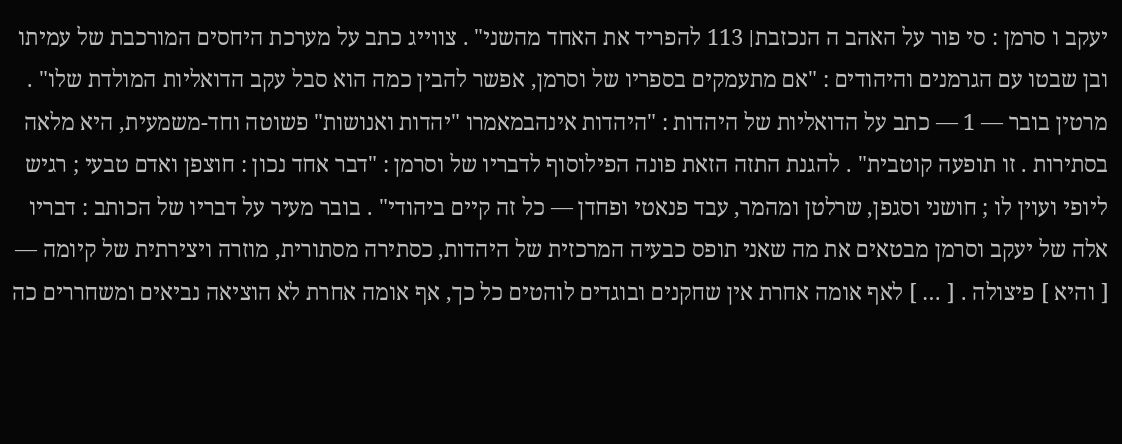יעקב ו סרמן : סי פור על האהב ה הנכזבת׀ 113 להפריד את האחד מהשני" . צווייג כתב על מערכת היחסים המורכבת של עמיתו ובן שבטו עם הגרמנים והיהודים : "אם מתעמקים בספריו של וסרמן, אפשר להבין כמה הוא סבל עקב הדואליות המולדת שלו" . מרטין בובר — 1 — כתב על הדואליות של היהדות : "היהדות אינהבמאמרו "יהדות ואנושות" פשוטה וחד-משמעית, היא מלאה בסתירות . זו תופעה קוטבית" . להגנת התזה הזאת פונה הפילוסוף לדבריו של וסרמן : "דבר אחד נכון : חוצפן ואדם טבעי ; רגיש ליופי ועוין לו ; חושני וסגפן, שרלטן ומהמר, עבד פנאטי ופחדן — כל זה קיים ביהודי" . בובר מעיר על דבריו של הכותב : דבריו אלה של יעקב וסרמן מבטאים את מה שאני תופס כבעיה המרכזית של היהדות, כסתירה מסתורית, מוזרה ויצירתית של קיומה — [ והיא ] פיצולה . [ … ] לאף אומה אחרת אין שחקנים ובוגדים לוהטים כל כך, אף אומה אחרת לא הוציאה נביאים ומשחררים כה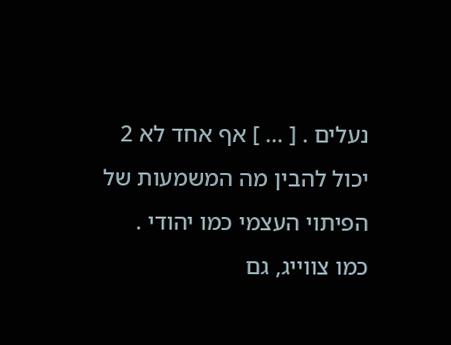נעלים . [ … ] אף אחד לא 2 יכול להבין מה המשמעות של הפיתוי העצמי כמו יהודי . כמו צווייג, גם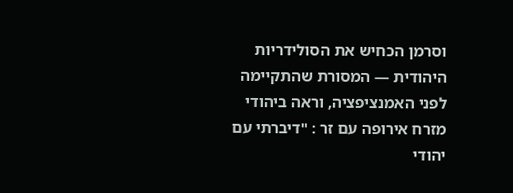וסרמן הכחיש את הסולידריות היהודית — המסורת שהתקיימה לפני האמנציפציה, וראה ביהודי מזרח אירופה עם זר : "דיברתי עם יהודי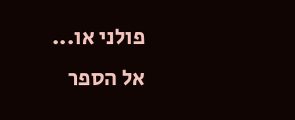פולני או...
אל הספר